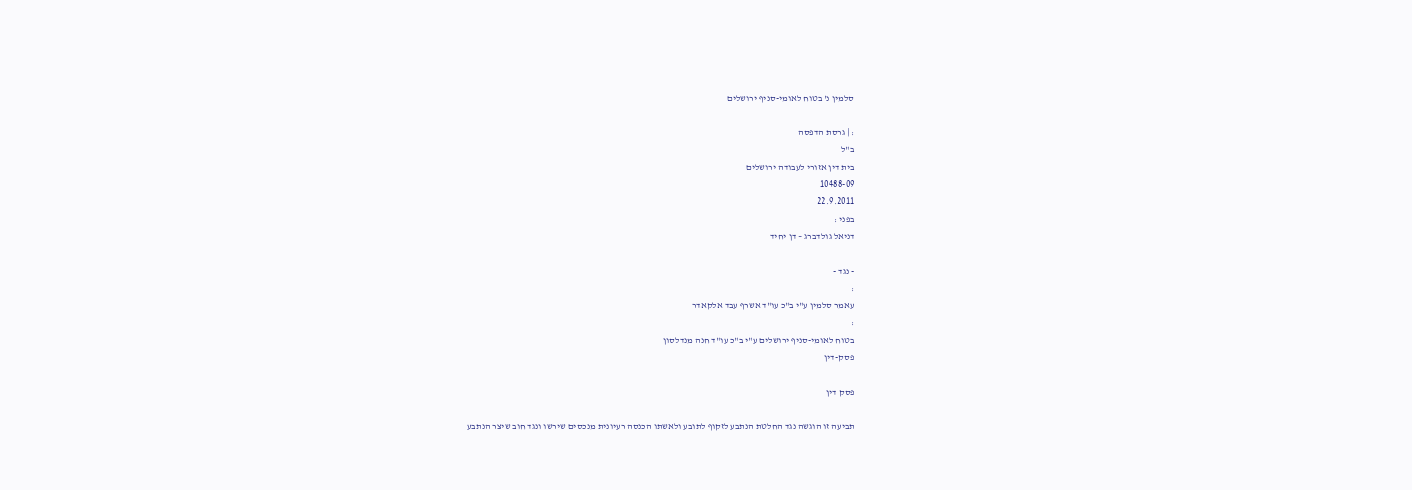סלמין נ' בטוח לאומי-סניף ירושלים

: | גרסת הדפסה
ב"ל
בית דין אזורי לעבודה ירושלים
10488-09
22.9.2011
בפני :
דניאל גולדברג – דן יחיד

- נגד -
:
עאמר סלמין ע"י ב"כ עו"ד אשרף עבד אלקאדר
:
בטוח לאומי-סניף ירושלים ע"י ב"כ עו"ד חנה מנדלסון
פסק-דין

פסק דין

תביעה זו הוגשה נגד החלטת הנתבע לזקוף לתובע ולאשתו הכנסה רעיונית מנכסים שירשו ונגד חוב שיצר הנתבע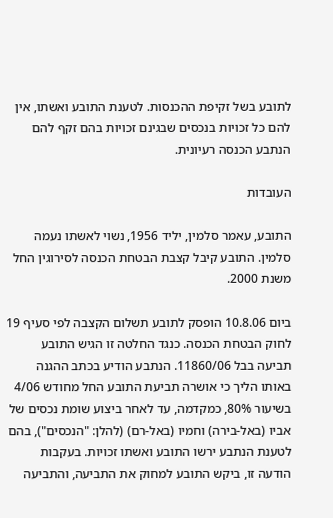לתובע בשל זקיפת ההכנסות. לטענת התובע ואשתו, אין להם כל זכויות בנכסים שבגינם זכויות בהם זקף להם הנתבע הכנסה רעיונית.

העובדות

התובע, עאמר סלמין, יליד 1956, נשוי לאשתו נעמה סלמין. התובע קיבל קצבת הבטחת הכנסה לסירוגין החל משנת 2000.

ביום 10.8.06 הופסק לתובע תשלום הקצבה לפי סעיף 19 לחוק הבטחת הכנסה. כנגד החלטה זו הגיש התובע תביעה בבל 11860/06. הנתבע הודיע בכתב ההגנה באותו הליך כי אושרה תביעת התובע החל מחודש 4/06 בשיעור 80%, כמקדמה, עד לאחר ביצוע שומת נכסים של אביו (באל-בירה) וחמיו (באל-רם) (להלן: "הנכסים"), בהם לטענת הנתבע ירשו התובע ואשתו זכויות. בעקבות הודעה זו, ביקש התובע למחוק את התביעה, והתביעה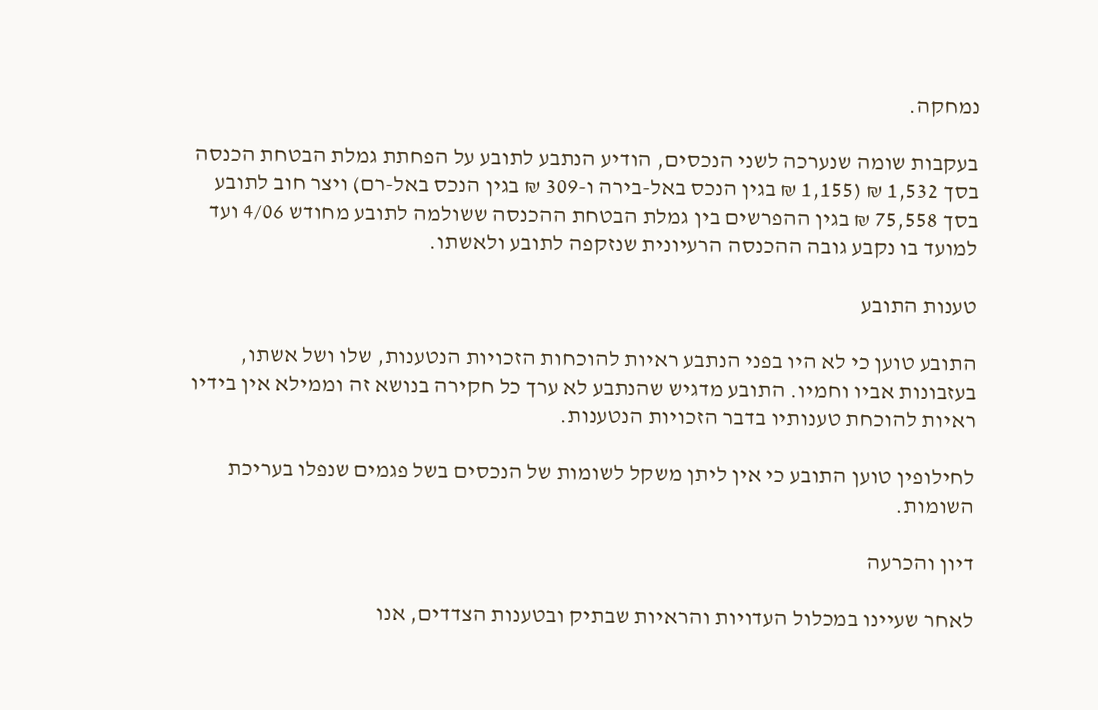נמחקה.

בעקבות שומה שנערכה לשני הנכסים, הודיע הנתבע לתובע על הפחתת גמלת הבטחת הכנסה בסך 1,532 ₪ (1,155 ₪ בגין הנכס באל-בירה ו-309 ₪ בגין הנכס באל-רם) ויצר חוב לתובע בסך 75,558 ₪ בגין ההפרשים בין גמלת הבטחת ההכנסה ששולמה לתובע מחודש 4/06 ועד למועד בו נקבע גובה ההכנסה הרעיונית שנזקפה לתובע ולאשתו.

טענות התובע

התובע טוען כי לא היו בפני הנתבע ראיות להוכחות הזכויות הנטענות, שלו ושל אשתו, בעזבונות אביו וחמיו. התובע מדגיש שהנתבע לא ערך כל חקירה בנושא זה וממילא אין בידיו ראיות להוכחת טענותיו בדבר הזכויות הנטענות.

לחילופין טוען התובע כי אין ליתן משקל לשומות של הנכסים בשל פגמים שנפלו בעריכת השומות.

דיון והכרעה

לאחר שעיינו במכלול העדויות והראיות שבתיק ובטענות הצדדים, אנו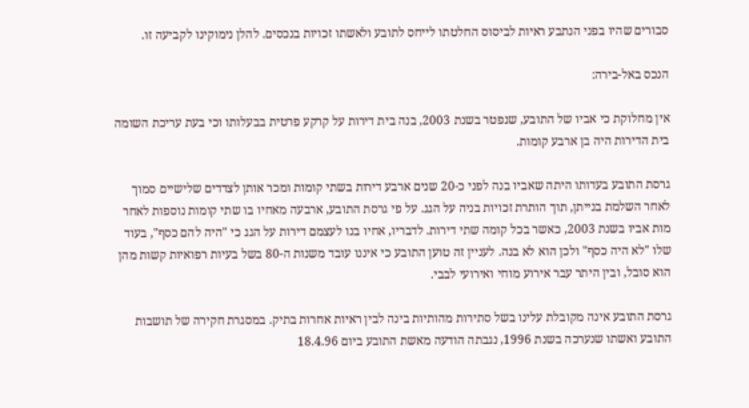סבורים שהיו בפני הנתבע ראיות לביסוס החלטתו לייחס לתובע ולאשתו זכויות בנכסים. להלן נימוקינו לקביעה זו.

הנכס באל-בירה:

אין מחלוקת כי אביו של התובע, שנפטר בשנת 2003, בנה בית דירות על קרקע פרטית בבעלותו וכי בעת עריכת השומה בית הדירות היה בן ארבע קומות.

גרסת התובע בעדותו היתה שאביו בנה לפני כ-20 שנים ארבע דירות בשתי קומות ומכר אותן לצדדים שלישיים סמוך לאחר השלמת בנייתן, תוך הותרת זכויות בניה על הגג. על פי גרסת התובע, ארבעה מאחיו בו שתי קומות נוספות לאחר מות אביו בשנת 2003, כאשר בכל קומה שתי דירות. לדבריו, אחיו בנו לעצמם דירות על הגג כי "היה להם כסף", בעוד שלו "לא היה כסף" ולכן הוא לא בנה. לעניין זה טוען התובע כי איננו עובד משנות ה-80 בשל בעיות רפואיות קשות מהן הוא סובל, ובין היתר עבר אירוע מוחי ואירועי לבבי.

גרסת התובע אינה מקובלת עלינו בשל סתירות מהותיות בינה לבין ראיות אחרות בתיק. במסגרת חקירה של תושבות התובע ואשתו שנערכה בשנת 1996, נגבתה הודעה מאשת התובע ביום 18.4.96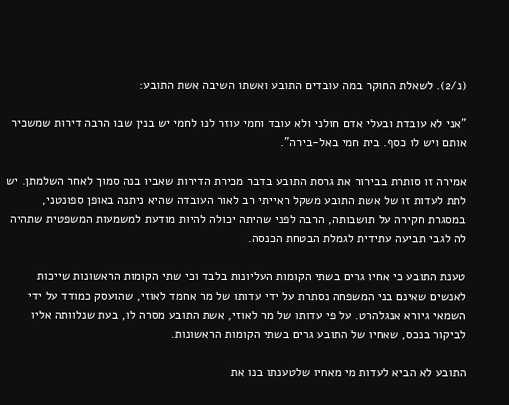(נ/2). לשאלת החוקר במה עובדים התובע ואשתו השיבה אשת התובע:

"אני לא עובדת ובעלי אדם חולני ולא עובד וחמי עוזר לנו לחמי יש בנין שבו הרבה דירות שמשכיר אותם ויש לו כסף. בית חמי באל-בירה".

אמירה זו סותרת בבירור את גרסת התובע בדבר מכירת הדירות שאביו בנה סמוך לאחר השלמתן. יש לתת לעדות זו של אשת התובע משקל ראייתי רב לאור העובדה שהיא ניתנה באופן ספונטני, במסגרת חקירה על תושבותה, הרבה לפני שהיתה יכולה להיות מודעת למשמעות המשפטית שתהיה לה לגבי תביעה עתידית לגמלת הבטחת הכנסה.

טענת התובע כי אחיו גרים בשתי הקומות העליונות בלבד וכי שתי הקומות הראשונות שייכות לאנשים שאינם בני המשפחה נסתרת על ידי עדותו של מר אחמד לאוזי, שהועסק כמודד על ידי השמאי גיורא אנגלהרט. על פי עדותו של מר לאוזי, אשת התובע מסרה לו, בעת שנלוותה אליו לביקור בנכס, שאחיו של התובע גרים בשתי הקומות הראשונות.

התובע לא הביא לעדות מי מאחיו שלטענתו בנו את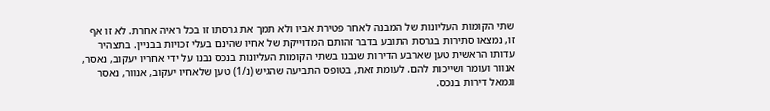שתי הקומות העליונות של המבנה לאחר פטירת אביו ולא תמך את גרסתו זו בכל ראיה אחרת. לא זו אף זו, נמצאו סתירות בגרסת התובע בדבר זהותם המדוייקת של אחיו שהינם בעלי זכויות בבניין. בתצהיר עדותו הראשית טען שארבע הדירות שנבנו בשתי הקומות העליונות בנכס נבנו על ידי אחריו יעקוב, נאסר, אנוור ועומר ושייכות להם. לעומת זאת, בטופס התביעה שהגיש (נ/1) טען שלאחיו יעקוב, אנוור, נאסר וגמאל דירות בנכס.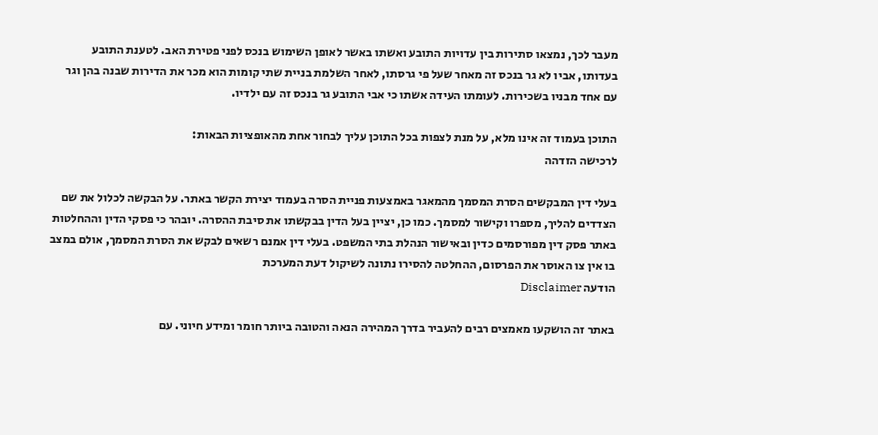מעבר לכך, נמצאו סתירות בין עדויות התובע ואשתו באשר לאופן השימוש בנכס לפני פטירת האב. לטענת התובע בעדותו, אביו לא גר בנכס זה מאחר שעל פי גרסתו, לאחר השלמת בניית שתי קומות הוא מכר את הדירות שבנה בהן וגר עם אחד מבניו בשכירות. לעומתו העידה אשתו כי אבי התובע גר בנכס זה עם ילדיו.

התוכן בעמוד זה אינו מלא, על מנת לצפות בכל התוכן עליך לבחור אחת מהאופציות הבאות:
לרכישה הזדהה

בעלי דין המבקשים הסרת המסמך מהמאגר באמצעות פניית הסרה בעמוד יצירת הקשר באתר. על הבקשה לכלול את שם הצדדים להליך, מספרו וקישור למסמך. כמו כן, יציין בעל הדין בבקשתו את סיבת ההסרה. יובהר כי פסקי הדין וההחלטות באתר פסק דין מפורסמים כדין ובאישור הנהלת בתי המשפט. בעלי דין אמנם רשאים לבקש את הסרת המסמך, אולם במצב בו אין צו האוסר את הפרסום, ההחלטה להסירו נתונה לשיקול דעת המערכת
הודעה Disclaimer

באתר זה הושקעו מאמצים רבים להעביר בדרך המהירה הנאה והטובה ביותר חומר ומידע חיוני. עם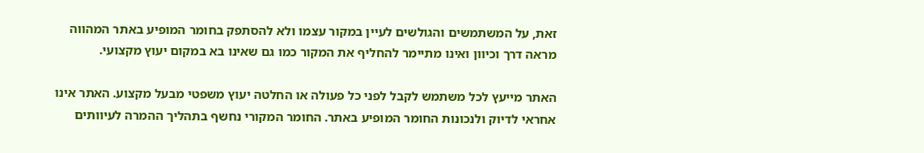זאת, על המשתמשים והגולשים לעיין במקור עצמו ולא להסתפק בחומר המופיע באתר המהווה מראה דרך וכיוון ואינו מתיימר להחליף את המקור כמו גם שאינו בא במקום יעוץ מקצועי.

האתר מייעץ לכל משתמש לקבל לפני כל פעולה או החלטה יעוץ משפטי מבעל מקצוע. האתר אינו אחראי לדיוק ולנכונות החומר המופיע באתר. החומר המקורי נחשף בתהליך ההמרה לעיוותים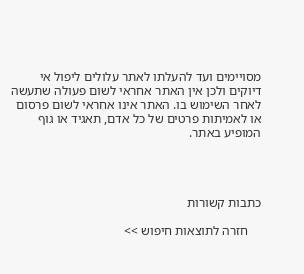מסויימים ועד להעלתו לאתר עלולים ליפול אי דיוקים ולכן אין האתר אחראי לשום פעולה שתעשה לאחר השימוש בו. האתר אינו אחראי לשום פרסום או לאמיתות פרטים של כל אדם, תאגיד או גוף המופיע באתר.




כתבות קשורות

    חזרה לתוצאות חיפוש >>